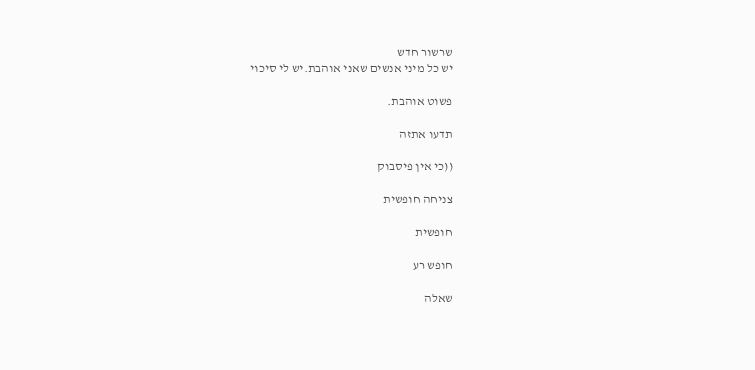שרשור חדש
יש כל מיני אנשים שאני אוהבת.יש לי סיכוי

פשוט אוהבת.

תדעו אתזה

((כי אין פיסבוק

צניחה חופשית

חופשית

חופש רע

שאלה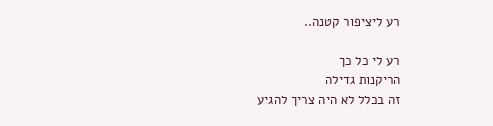רע ליציפור קטנה..

רע לי כל כך
הריקנות גדילה
זה בכלל לא היה צריך להגיע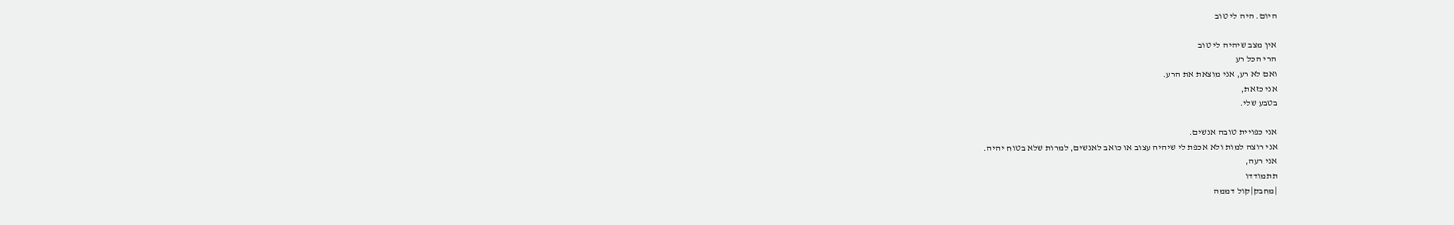היום. היה לי טוב

אין מצב שיהיה לי טוב
הרי הכל רע
ואם לא רע, אני מוצאת את הרע.
אני כזאת,
בטבע שלי.

אני כפויית טובה אנשים.
אני רוצה למות ולא אכפת לי שיהיה עצוב או כואב לאנשים, למרות שלא בטוח יהיה.
אני רעה,
תתמודדו
|מחבק|קול דממה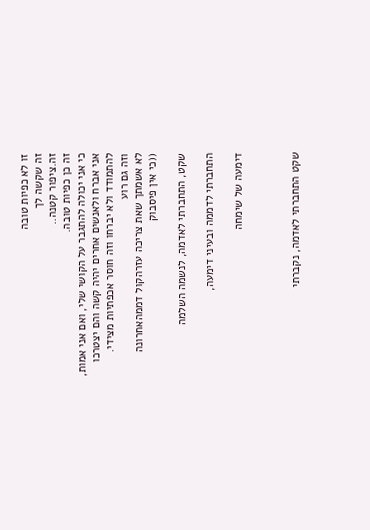זו לא כפיות טובה
זה שקשה לך
זה.ציפור קטנה..
זה כן כפיות טובה.
כי אני יכולה להתגבר על הקושי שלי, ואם אני אמות, אני אברח ולאנשים אחרים יהיה קשה והם יצטרכו להתמודד ולא יברחו וזה חוסר אכפתיות מצידי.
וזה גם רוע
לא אשמתך שאת צריכה עזרהקול דממהאחרונה
((כי אין פיסבוק

שקט, התחברתי לאדמה, לנשמה השלמה

התחברתי לדממה ובעיני דימעה,

דימעה של שימחה



שקט התחברתי לאדמה, נקברתי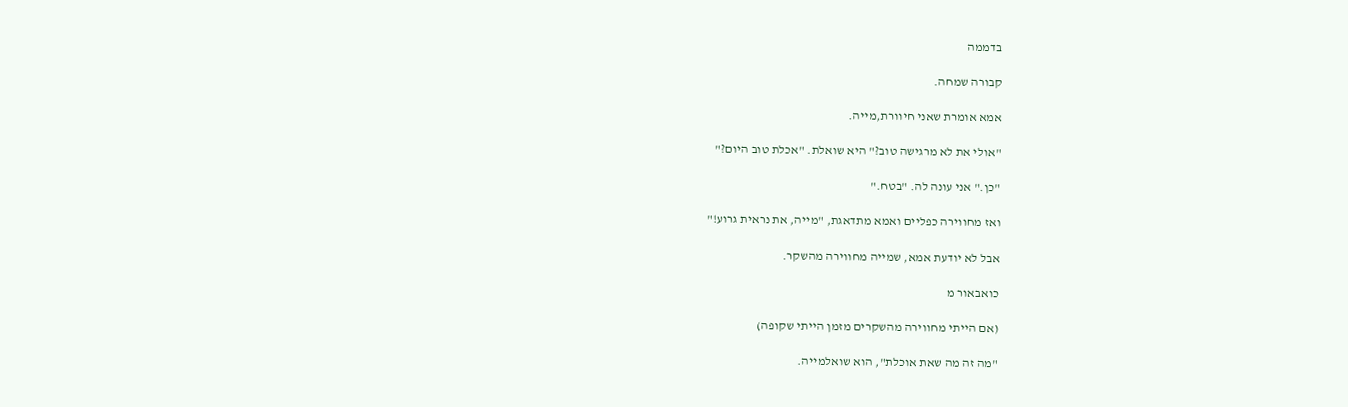בדממה

קבורה שמחה.

אמא אומרת שאני חיוורת,מייה.

"אולי את לא מרגישה טוב?" היא שואלת. "אכלת טוב היום?"

"כן." אני עונה לה. "בטח."

ואז מחווירה כפליים ואמא מתדאגת, "מייה, את נראית גרוע!"

אבל לא יודעת אמא, שמייה מחווירה מהשקר.

כואבאור מ

(אם הייתי מחווירה מהשקרים מזמן הייתי שקופה)

"מה זה מה שאת אוכלת", הוא שואלמייה.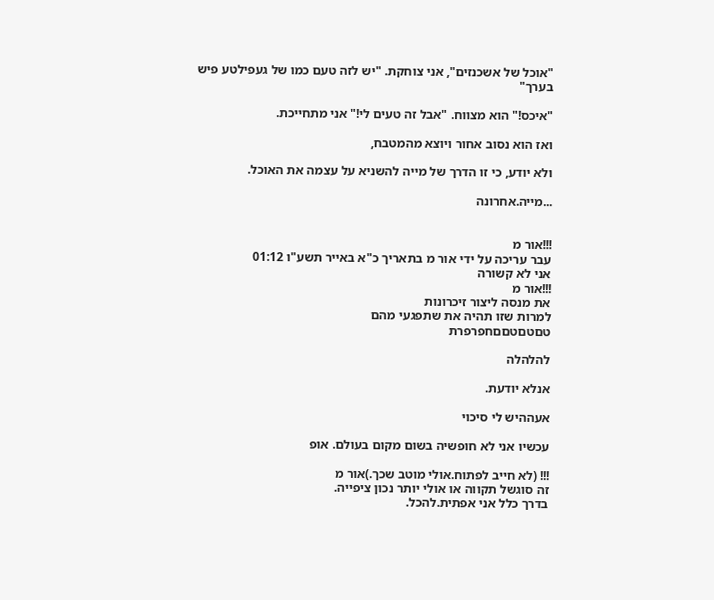"אוכל של אשכנזים", אני צוחקת. "יש לזה טעם כמו של געפילטע פיש בערך"

"איכס!" הוא מצווח. "אבל זה טעים לי!" אני מתחייכת.

ואז הוא נסוב אחור ויוצא מהמטבח,

ולא יודע, כי זו הדרך של מייה להשניא על עצמה את האוכל.

...מייה.אחרונה


!!!אור מ
עבר עריכה על ידי אור מ בתאריך כ"א באייר תשע"ו 01:12
אני לא קשורה
!!!אור מ
את מנסה ליצור זיכרונות
למרות שזו תהיה את שתפגעי מהם
טםטםטםםחפרפרת

להלהלה

אנלא יודעת.

אעההיש לי סיכוי

עכשיו אני לא חופשיה בשום מקום בעולם. אופ

!!! (לא חייב לפתוח.אולי מוטב שכך.)אור מ
זה סוגשל תקווה או אולי יותר נכון ציפייה.
בדרך כלל אני אפתית.להכל.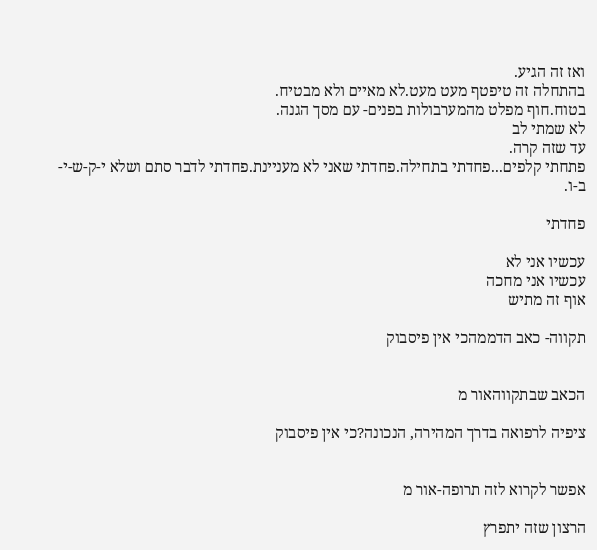ואז זה הגיע.
בהתחלה זה טיפטף מעט מעט.לא מאיים ולא מבטיח.
בטוח.חוף מפלט מהמערבולות בפנים- עם מסך הגנה.
לא שמתי לב
עד שזה קרה.
פתחתי קלפים...פחדתי בתחילה.פחדתי שאני לא מעניינת.פחדתי לדבר סתם ושלא י-ק-ש-י-ב-ו.

פחדתי

עכשיו אני לא
עכשיו אני מחכה
אוף זה מתיש

תקווה- כאב הדממהכי אין פיסבוק


הכאב שבתקווהאור מ

ציפיה לרפואה בדרך המהירה, הנכונה?כי אין פיסבוק


אפשר לקרוא לזה תרופה-אור מ

הרצון שזה יתפרץ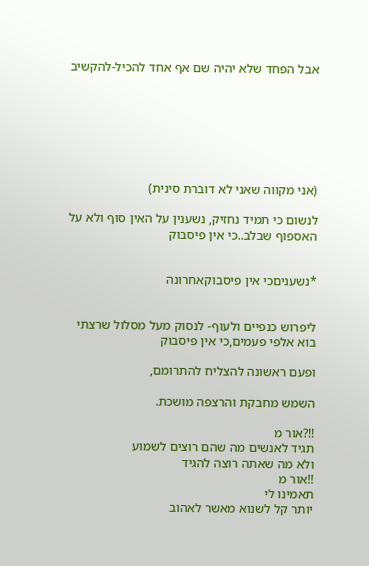אבל הפחד שלא יהיה שם אף אחד להכיל-להקשיב







(אני מקווה שאני לא דוברת סינית)

לנשום כי תמיד נחזיק, נשענין על האין סוף ולא על האספוף שבלב..כי אין פיסבוק


*נשעניםכי אין פיסבוקאחרונה


ליפרוש כנפיים ולעוף- לנסוק מעל מסלול שרצתי בוא אלפי פעמים,כי אין פיסבוק

ופעם ראשונה להצליח להתרומם,

השמש מחבקת והרצפה מושכת.

!!?אור מ
תגיד לאנשים מה שהם רוצים לשמוע
ולא מה שאתה רוצה להגיד
!!אור מ
תאמינו לי
יותר קל לשנוא מאשר לאהוב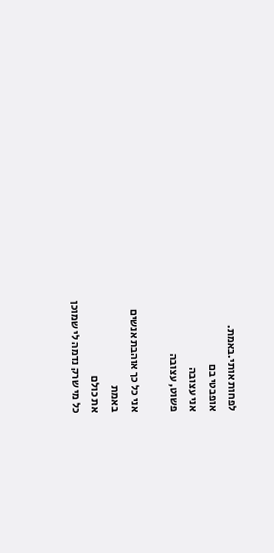לפחות אותי.באמת.
אופבטי בם
אני עצובה
פשוט, עצובה

אני כל כך אוהבת אנשים
באמת
את כולם
כל מי שרק נדמה לי שמוכן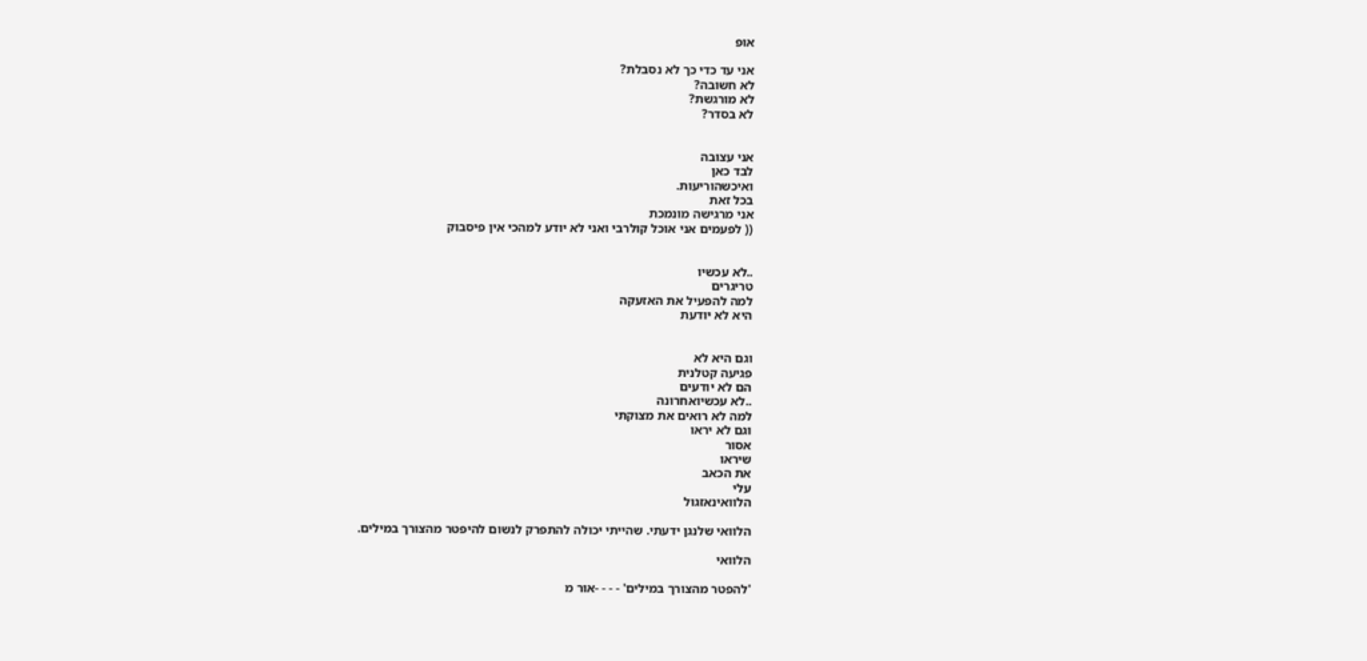אופ

אני עד כדי כך לא נסבלת?
לא חשובה?
לא מורגשת?
לא בסדר?


אני עצובה
לבד כאן
ואיכשהוריעות.
בכל זאת
אני מרגישה מונמכת
(( לפעמים אני אוכל קולרבי ואני לא יודע למהכי אין פיסבוק


..לא עכשיו
טריגרים
למה להפעיל את האזעקה
היא לא יודעת


וגם היא לא
פגיעה קטלנית
הם לא יודעים
..לא עכשיואחרונה
למה לא רואים את מצוקתי
וגם לא יראו
אסור
שיראו
את הכאב
עלי
הלוואינאזגול

הלוואי שלנגן ידעתי. שהייתי יכולה להתפרק לנשום להיפטר מהצורך במילים.

הלוואי

'להפטר מהצורך במילים' - - - -אור מ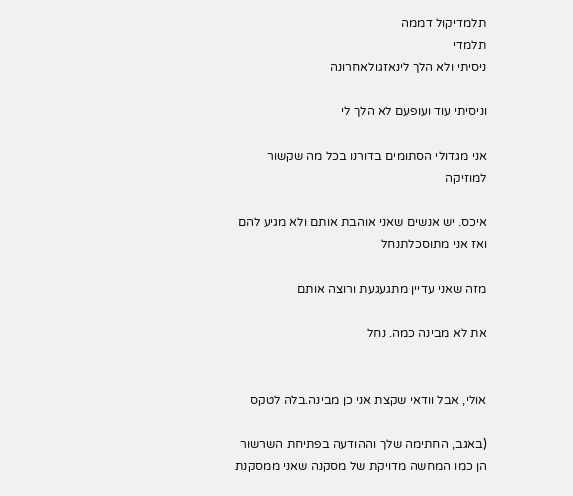תלמדיקול דממה
תלמדי
ניסיתי ולא הלך לינאזגולאחרונה

וניסיתי עוד ועופעם לא הלך לי

אני מגדולי הסתומים בדורנו בכל מה שקשור למוזיקה

איכס. יש אנשים שאני אוהבת אותם ולא מגיע להם ואז אני מתוסכלתנחל

מזה שאני עדיין מתגעגעת ורוצה אותם

את לא מבינה כמה. נחל


אולי, אבל וודאי שקצת אני כן מבינה.בלה לטקס

(באגב, החתימה שלך וההודעה בפתיחת השרשור הן כמו המחשה מדויקת של מסקנה שאני ממסקנת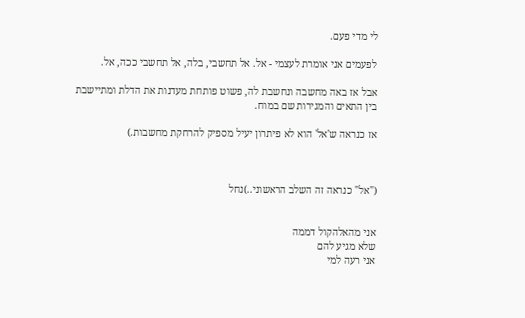לי מדי פעם.

לפעמים אני אומרת לעצמי - אל. אל תחשבי, בלה, אל תחשבי ככה, אל.

אבל אז באה מחשבה ונחשבת לה, פשוט פותחת מעדנות את הדלת ומתיישבת בין התאים והמגירות שם במוח.

אז כנראה ש'אל' הוא לא פיתרון יעיל מספיק להרחקת מחשבות.)



("אל" כנראה זה השלב הראשוני..)נחל


אני מהאלהקול דממה
שלא מגיע להם
אני רעה למי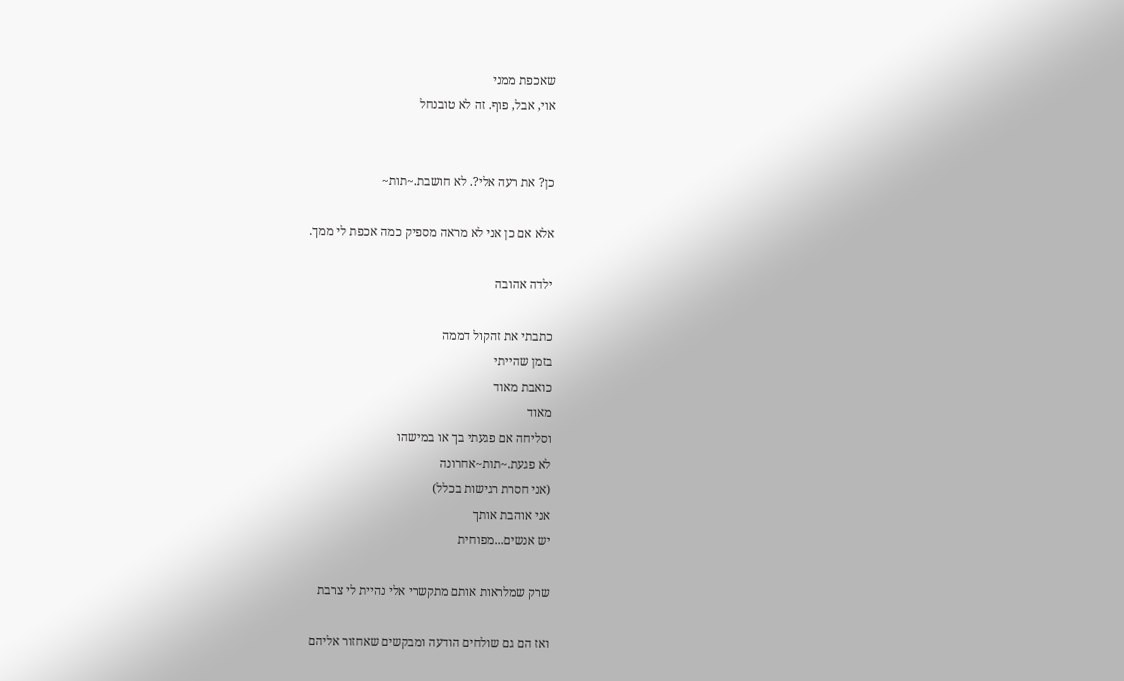שאכפת ממני
אוי, אבל, פוף. זה לא טובנחל


כן? את רעה אלי?. לא חושבת.~תות~

אלא אם כן אני לא מראה מספיק כמה אכפת לי ממך.

ילדה אהובה

כתבתי את זהקול דממה
בזמן שהייתי
כואבת מאוד
מאוד
וסליחה אם פגעתי בך או במישהו
לא פגעת.~תות~אחרונה
(אני חסרת רגישות בכלל)
אני אוהבת אותך
יש אנשים...מפוחית

שרק שמלראות אותם מתקשרי אלי נהיית לי צרבת

ואז הם גם שולחים הודעה ומבקשים שאחזור אליהם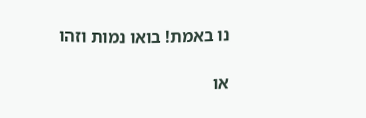נו באמת! בואו נמות וזהו

או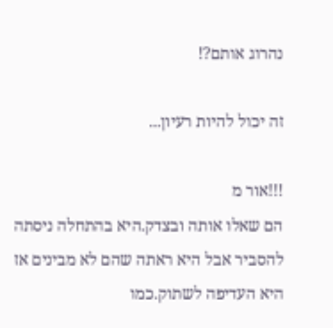נהרוג אותם?!

זה יכול להיות רעיון...

!!!אור מ
הם שאלו אותה ובצדק.היא בהתחלה ניסתה להסביר אבל היא ראתה שהם לא מבינים אז היא העדיפה לשתוק.כמו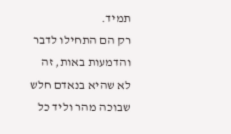תמיד.
רק הם התחילו לדבר והדמעות באות, זה לא שהיא בנאדם חלש שבוכה מהר וליד כל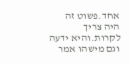אחד.פשוט זה היה צריך לקרות.והיא ידעה וגם מישהו אמר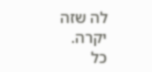לה שזה יקרה.
כל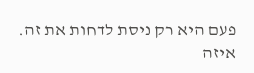פעם היא רק ניסת לדחות את זה.
איזה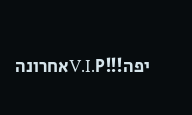יפה!!!V.I.Pאחרונה